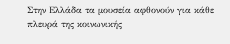Στην Ελλάδα τα μουσεία αφθονούν για κάθε πλευρά της κοινωνικής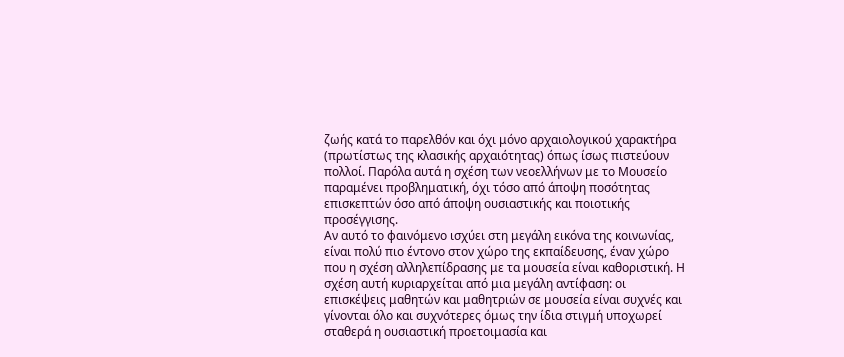ζωής κατά το παρελθόν και όχι μόνο αρχαιολογικού χαρακτήρα (πρωτίστως της κλασικής αρχαιότητας) όπως ίσως πιστεύουν πολλοί. Παρόλα αυτά η σχέση των νεοελλήνων με το Μουσείο παραμένει προβληματική, όχι τόσο από άποψη ποσότητας επισκεπτών όσο από άποψη ουσιαστικής και ποιοτικής προσέγγισης.
Αν αυτό το φαινόμενο ισχύει στη μεγάλη εικόνα της κοινωνίας, είναι πολύ πιο έντονο στον χώρο της εκπαίδευσης, έναν χώρο που η σχέση αλληλεπίδρασης με τα μουσεία είναι καθοριστική. Η σχέση αυτή κυριαρχείται από μια μεγάλη αντίφαση: οι επισκέψεις μαθητών και μαθητριών σε μουσεία είναι συχνές και γίνονται όλο και συχνότερες όμως την ίδια στιγμή υποχωρεί σταθερά η ουσιαστική προετοιμασία και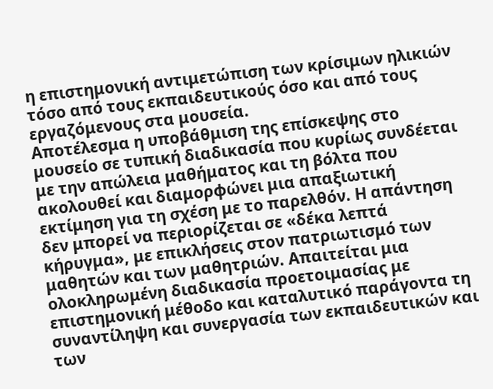η επιστημονική αντιμετώπιση των κρίσιμων ηλικιών τόσο από τους εκπαιδευτικούς όσο και από τους εργαζόμενους στα μουσεία.
Αποτέλεσμα η υποβάθμιση της επίσκεψης στο μουσείο σε τυπική διαδικασία που κυρίως συνδέεται με την απώλεια μαθήματος και τη βόλτα που ακολουθεί και διαμορφώνει μια απαξιωτική εκτίμηση για τη σχέση με το παρελθόν. Η απάντηση δεν μπορεί να περιορίζεται σε «δέκα λεπτά κήρυγμα», με επικλήσεις στον πατριωτισμό των μαθητών και των μαθητριών. Απαιτείται μια ολοκληρωμένη διαδικασία προετοιμασίας με επιστημονική μέθοδο και καταλυτικό παράγοντα τη συναντίληψη και συνεργασία των εκπαιδευτικών και των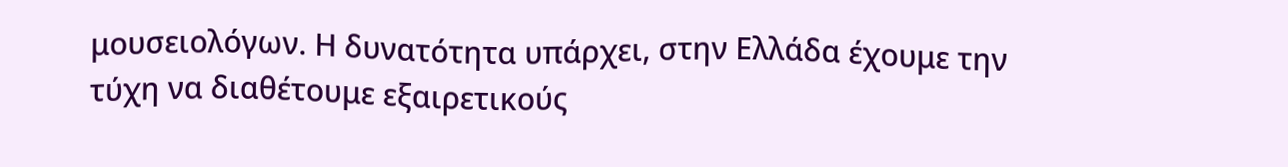μουσειολόγων. Η δυνατότητα υπάρχει, στην Ελλάδα έχουμε την τύχη να διαθέτουμε εξαιρετικούς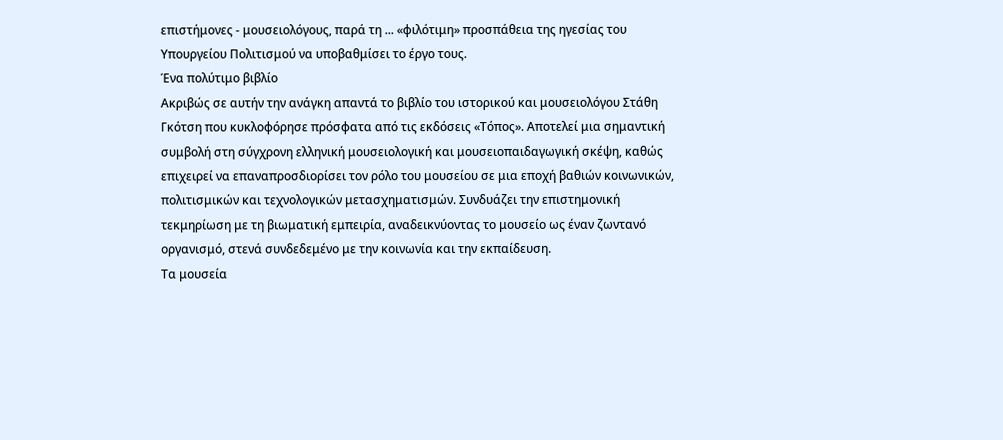επιστήμονες - μουσειολόγους, παρά τη ... «φιλότιμη» προσπάθεια της ηγεσίας του Υπουργείου Πολιτισμού να υποβαθμίσει το έργο τους.
Ένα πολύτιμο βιβλίο
Ακριβώς σε αυτήν την ανάγκη απαντά το βιβλίο του ιστορικού και μουσειολόγου Στάθη Γκότση που κυκλοφόρησε πρόσφατα από τις εκδόσεις «Τόπος». Αποτελεί μια σημαντική συμβολή στη σύγχρονη ελληνική μουσειολογική και μουσειοπαιδαγωγική σκέψη, καθώς επιχειρεί να επαναπροσδιορίσει τον ρόλο του μουσείου σε μια εποχή βαθιών κοινωνικών, πολιτισμικών και τεχνολογικών μετασχηματισμών. Συνδυάζει την επιστημονική τεκμηρίωση με τη βιωματική εμπειρία, αναδεικνύοντας το μουσείο ως έναν ζωντανό οργανισμό, στενά συνδεδεμένο με την κοινωνία και την εκπαίδευση.
Τα μουσεία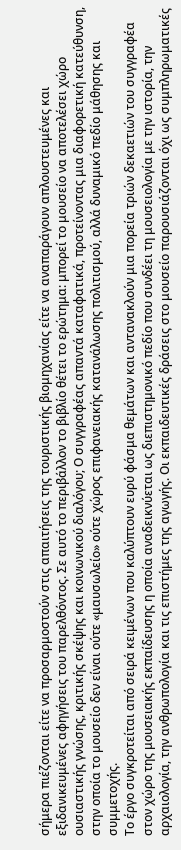σήμερα πιέζονται είτε να προσαρμοστούν στις απαιτήσεις της τουριστικής βιομηχανίας είτε να αναπαράγουν απλουστευμένες και εξιδανικευμένες αφηγήσεις του παρελθόντος. Σε αυτό το περιβάλλον το βιβλίο θέτει το ερώτημα: μπορεί το μουσείο να αποτελέσει χώρο ουσιαστικής γνώσης, κριτικής σκέψης και κοινωνικού διαλόγου; Ο συγγραφέας απαντά καταφατικά, προτείνοντας μια διαφορετική κατεύθυνση, στην οποία το μουσείο δεν είναι ούτε «μαυσωλείο» ούτε χώρος επιφανειακής κατανάλωσης πολιτισμού, αλλά δυναμικό πεδίο μάθησης και συμμετοχής.
Το έργο συγκροτείται από σειρά κειμένων που καλύπτουν ευρύ φάσμα θεμάτων και αντανακλούν μια πορεία τριών δεκαετιών του συγγραφέα στον χώρο της μουσειακής εκπαίδευσης η οποία αναδεικνύεται ως διεπιστημονικό πεδίο που συνδέει τη μουσειολογία με την ιστορία, την αρχαιολογία, την ανθρωπολογία και τις επιστήμες της αγωγής. Οι εκπαιδευτικές δράσεις στο μουσείο παρουσιάζονται όχι ως συμπληρωματικές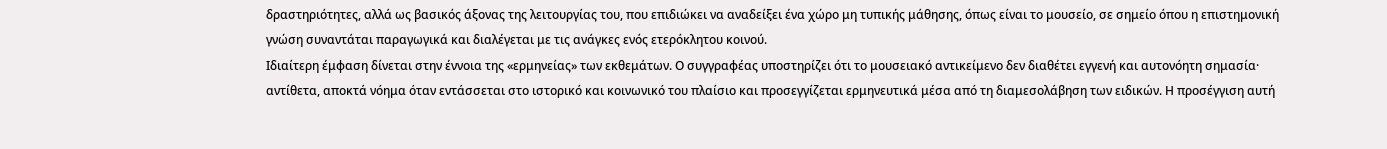δραστηριότητες, αλλά ως βασικός άξονας της λειτουργίας του, που επιδιώκει να αναδείξει ένα χώρο μη τυπικής μάθησης, όπως είναι το μουσείο, σε σημείο όπου η επιστημονική γνώση συναντάται παραγωγικά και διαλέγεται με τις ανάγκες ενός ετερόκλητου κοινού.
Ιδιαίτερη έμφαση δίνεται στην έννοια της «ερμηνείας» των εκθεμάτων. Ο συγγραφέας υποστηρίζει ότι το μουσειακό αντικείμενο δεν διαθέτει εγγενή και αυτονόητη σημασία· αντίθετα, αποκτά νόημα όταν εντάσσεται στο ιστορικό και κοινωνικό του πλαίσιο και προσεγγίζεται ερμηνευτικά μέσα από τη διαμεσολάβηση των ειδικών. Η προσέγγιση αυτή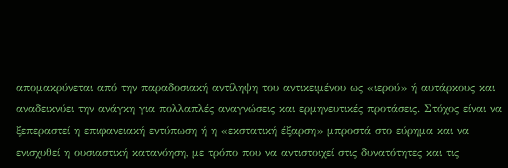απομακρύνεται από την παραδοσιακή αντίληψη του αντικειμένου ως «ιερού» ή αυτάρκους και αναδεικνύει την ανάγκη για πολλαπλές αναγνώσεις και ερμηνευτικές προτάσεις. Στόχος είναι να ξεπεραστεί η επιφανειακή εντύπωση ή η «εκστατική έξαρση» μπροστά στο εύρημα και να ενισχυθεί η ουσιαστική κατανόηση, με τρόπο που να αντιστοιχεί στις δυνατότητες και τις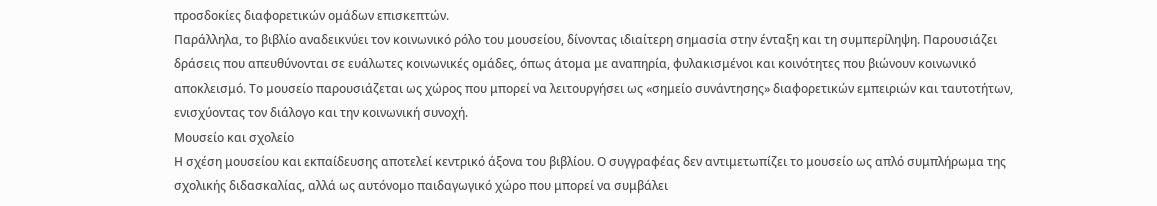προσδοκίες διαφορετικών ομάδων επισκεπτών.
Παράλληλα, το βιβλίο αναδεικνύει τον κοινωνικό ρόλο του μουσείου, δίνοντας ιδιαίτερη σημασία στην ένταξη και τη συμπερίληψη. Παρουσιάζει δράσεις που απευθύνονται σε ευάλωτες κοινωνικές ομάδες, όπως άτομα με αναπηρία, φυλακισμένοι και κοινότητες που βιώνουν κοινωνικό αποκλεισμό. Το μουσείο παρουσιάζεται ως χώρος που μπορεί να λειτουργήσει ως «σημείο συνάντησης» διαφορετικών εμπειριών και ταυτοτήτων, ενισχύοντας τον διάλογο και την κοινωνική συνοχή.
Μουσείο και σχολείο
Η σχέση μουσείου και εκπαίδευσης αποτελεί κεντρικό άξονα του βιβλίου. Ο συγγραφέας δεν αντιμετωπίζει το μουσείο ως απλό συμπλήρωμα της σχολικής διδασκαλίας, αλλά ως αυτόνομο παιδαγωγικό χώρο που μπορεί να συμβάλει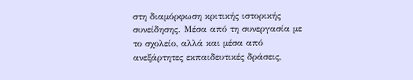στη διαμόρφωση κριτικής ιστορικής συνείδησης. Μέσα από τη συνεργασία με το σχολείο, αλλά και μέσα από ανεξάρτητες εκπαιδευτικές δράσεις,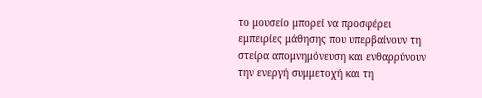το μουσείο μπορεί να προσφέρει εμπειρίες μάθησης που υπερβαίνουν τη στείρα απομνημόνευση και ενθαρρύνουν την ενεργή συμμετοχή και τη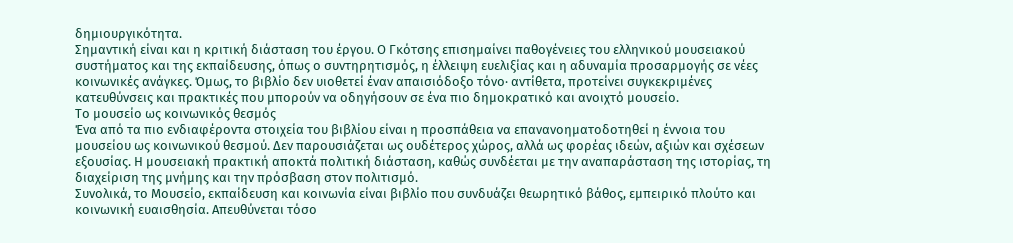δημιουργικότητα.
Σημαντική είναι και η κριτική διάσταση του έργου. Ο Γκότσης επισημαίνει παθογένειες του ελληνικού μουσειακού συστήματος και της εκπαίδευσης, όπως ο συντηρητισμός, η έλλειψη ευελιξίας και η αδυναμία προσαρμογής σε νέες κοινωνικές ανάγκες. Όμως, το βιβλίο δεν υιοθετεί έναν απαισιόδοξο τόνο· αντίθετα, προτείνει συγκεκριμένες κατευθύνσεις και πρακτικές που μπορούν να οδηγήσουν σε ένα πιο δημοκρατικό και ανοιχτό μουσείο.
Το μουσείο ως κοινωνικός θεσμός
Ένα από τα πιο ενδιαφέροντα στοιχεία του βιβλίου είναι η προσπάθεια να επανανοηματοδοτηθεί η έννοια του μουσείου ως κοινωνικού θεσμού. Δεν παρουσιάζεται ως ουδέτερος χώρος, αλλά ως φορέας ιδεών, αξιών και σχέσεων εξουσίας. Η μουσειακή πρακτική αποκτά πολιτική διάσταση, καθώς συνδέεται με την αναπαράσταση της ιστορίας, τη διαχείριση της μνήμης και την πρόσβαση στον πολιτισμό.
Συνολικά, το Μουσείο, εκπαίδευση και κοινωνία είναι βιβλίο που συνδυάζει θεωρητικό βάθος, εμπειρικό πλούτο και κοινωνική ευαισθησία. Απευθύνεται τόσο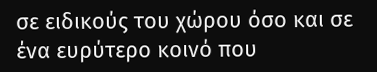σε ειδικούς του χώρου όσο και σε ένα ευρύτερο κοινό που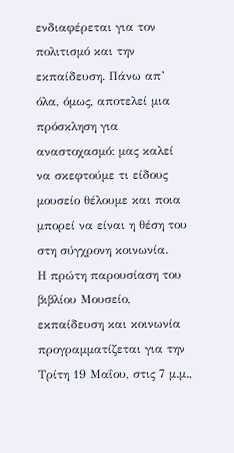ενδιαφέρεται για τον πολιτισμό και την εκπαίδευση. Πάνω απ’ όλα, όμως, αποτελεί μια πρόσκληση για αναστοχασμό: μας καλεί να σκεφτούμε τι είδους μουσείο θέλουμε και ποια μπορεί να είναι η θέση του στη σύγχρονη κοινωνία.
Η πρώτη παρουσίαση του βιβλίου Μουσείο, εκπαίδευση και κοινωνία προγραμματίζεται για την Τρίτη 19 Μαΐου, στις 7 μ.μ.,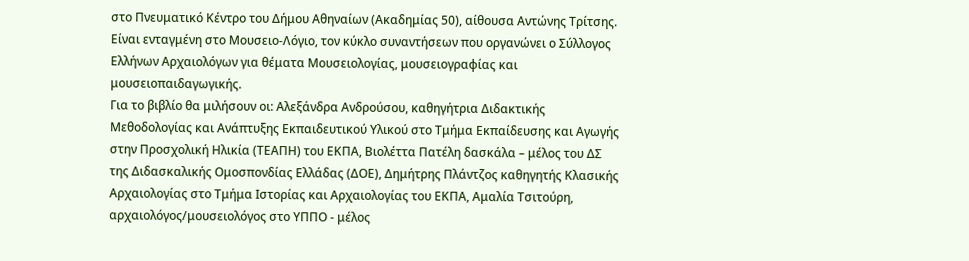στο Πνευματικό Κέντρο του Δήμου Αθηναίων (Ακαδημίας 50), αίθουσα Αντώνης Τρίτσης. Είναι ενταγμένη στο Μουσειο-Λόγιο, τον κύκλο συναντήσεων που οργανώνει ο Σύλλογος Ελλήνων Αρχαιολόγων για θέματα Μουσειολογίας, μουσειογραφίας και μουσειοπαιδαγωγικής.
Για το βιβλίο θα μιλήσουν οι: Αλεξάνδρα Ανδρούσου, καθηγήτρια Διδακτικής Μεθοδολογίας και Ανάπτυξης Εκπαιδευτικού Υλικού στο Τμήμα Εκπαίδευσης και Αγωγής στην Προσχολική Ηλικία (ΤΕΑΠΗ) του ΕΚΠΑ, Βιολέττα Πατέλη δασκάλα – μέλος του ΔΣ της Διδασκαλικής Ομοσπονδίας Ελλάδας (ΔΟΕ), Δημήτρης Πλάντζος καθηγητής Κλασικής Αρχαιολογίας στο Τμήμα Ιστορίας και Αρχαιολογίας του ΕΚΠΑ, Αμαλία Τσιτούρη, αρχαιολόγος/μουσειολόγος στο ΥΠΠΟ - μέλος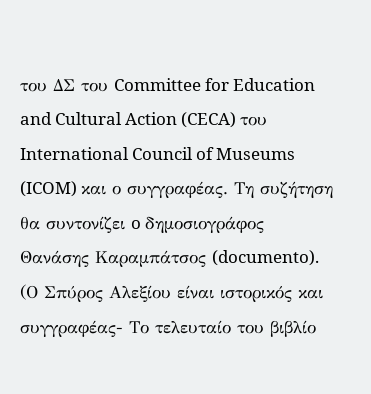του ΔΣ του Committee for Education and Cultural Action (CECA) του International Council of Museums (ICOM) και ο συγγραφέας. Τη συζήτηση θα συντονίζει o δημοσιογράφος Θανάσης Καραμπάτσος (documento).
(Ο Σπύρος Αλεξίου είναι ιστορικός και συγγραφέας- Το τελευταίο του βιβλίο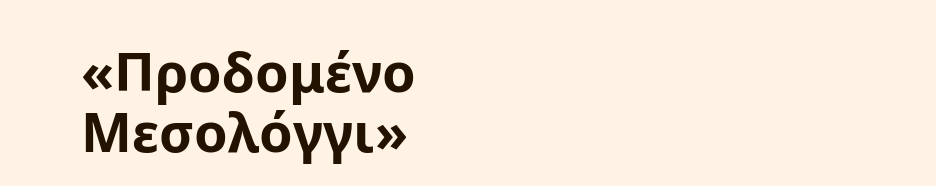«Προδομένο Μεσολόγγι»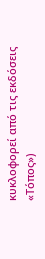κυκλοφορεί από τις εκδόσεις «Τόπος»)